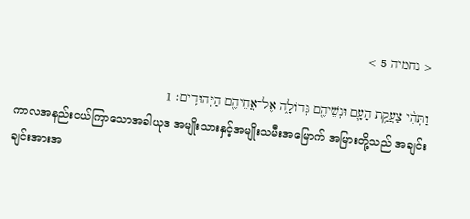< נחמיה 5 >

וַתְּהִ֨י צַעֲקַ֥ת הָעָ֛ם וּנְשֵׁיהֶ֖ם גְּדוֹלָ֑ה אֶל־אֲחֵיהֶ֖ם הַיְּהוּדִֽים׃ 1
ကာလအနည်းငယ်ကြာသောအခါယုဒ အမျိုးသားနှင့်အမျိုးသမီးအမြောက် အမြားတို့သည် အချင်းချင်းအားအ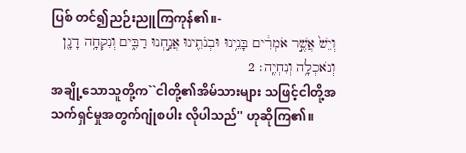ပြစ် တင်၍ညဉ်းညူကြကုန်၏။-
וְיֵשׁ֙ אֲשֶׁ֣ר אֹמְרִ֔ים בָּנֵ֥ינוּ וּבְנֹתֵ֖ינוּ אֲנַ֣חְנוּ רַבִּ֑ים וְנִקְחָ֥ה דָגָ֖ן וְנֹאכְלָ֥ה וְנִחְיֶֽה׃ 2
အချို့သောသူတို့က``ငါတို့၏အိမ်သားများ သဖြင့်ငါတို့အသက်ရှင်မှုအတွက်ဂျုံစပါး လိုပါသည်'' ဟုဆိုကြ၏။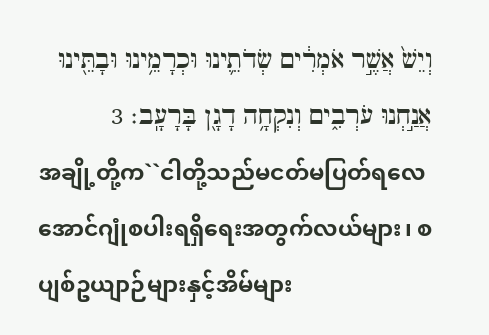וְיֵשׁ֙ אֲשֶׁ֣ר אֹמְרִ֔ים שְׂדֹתֵ֛ינוּ וּכְרָמֵ֥ינוּ וּבָתֵּ֖ינוּ אֲנַ֣חְנוּ עֹרְבִ֑ים וְנִקְחָ֥ה דָגָ֖ן בָּרָעָֽב׃ 3
အချို့တို့က``ငါတို့သည်မငတ်မပြတ်ရလေ အောင်ဂျုံစပါးရရှိရေးအတွက်လယ်များ၊ စပျစ်ဥယျာဉ်များနှင့်အိမ်များ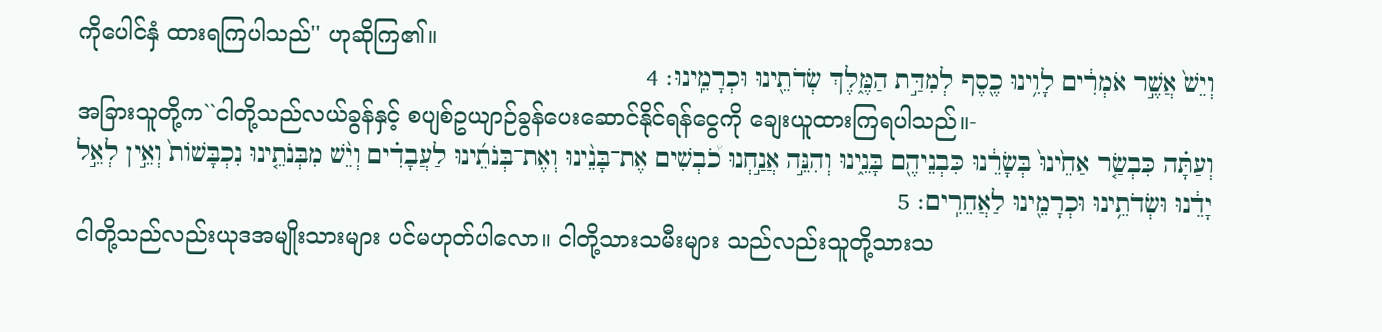ကိုပေါင်နှံ ထားရကြပါသည်'' ဟုဆိုကြ၏။
וְיֵשׁ֙ אֲשֶׁ֣ר אֹמְרִ֔ים לָוִ֥ינוּ כֶ֖סֶף לְמִדַּ֣ת הַמֶּ֑לֶךְ שְׂדֹתֵ֖ינוּ וּכְרָמֵֽינוּ׃ 4
အခြားသူတို့က``ငါတို့သည်လယ်ခွန်နှင့် စပျစ်ဥယျာဉ်ခွန်ပေးဆောင်နိုင်ရန်ငွေကို ချေးယူထားကြရပါသည်။-
וְעַתָּ֗ה כִּבְשַׂ֤ר אַחֵ֙ינוּ֙ בְּשָׂרֵ֔נוּ כִּבְנֵיהֶ֖ם בָּנֵ֑ינוּ וְהִנֵּ֣ה אֲנַ֣חְנוּ כֹ֠בְשִׁים אֶת־בָּנֵ֨ינוּ וְאֶת־בְּנֹתֵ֜ינוּ לַעֲבָדִ֗ים וְיֵ֨שׁ מִבְּנֹתֵ֤ינוּ נִכְבָּשׁוֹת֙ וְאֵ֣ין לְאֵ֣ל יָדֵ֔נוּ וּשְׂדֹתֵ֥ינוּ וּכְרָמֵ֖ינוּ לַאֲחֵרִֽים׃ 5
ငါတို့သည်လည်းယုဒအမျိုးသားများ ပင်မဟုတ်ပါလော။ ငါတို့သားသမီးများ သည်လည်းသူတို့သားသ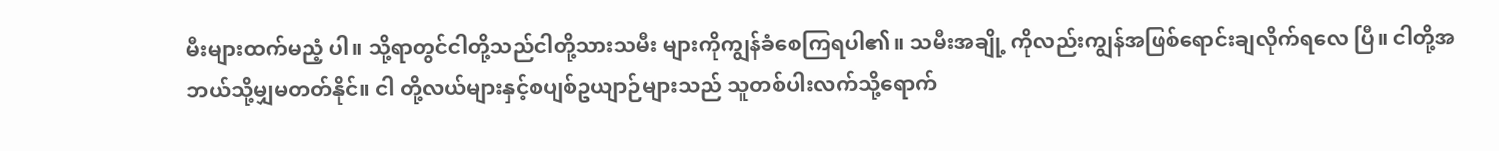မီးများထက်မညံ့ ပါ။ သို့ရာတွင်ငါတို့သည်ငါတို့သားသမီး များကိုကျွန်ခံစေကြရပါ၏။ သမီးအချို့ ကိုလည်းကျွန်အဖြစ်ရောင်းချလိုက်ရလေ ပြီ။ ငါတို့အဘယ်သို့မျှမတတ်နိုင်။ ငါ တို့လယ်များနှင့်စပျစ်ဥယျာဉ်များသည် သူတစ်ပါးလက်သို့ရောက်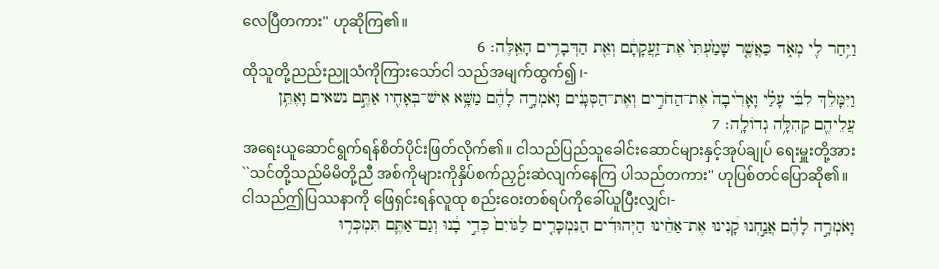လေပြီတကား'' ဟုဆိုကြ၏။
וַיִּ֥חַר לִ֖י מְאֹ֑ד כַּאֲשֶׁ֤ר שָׁמַ֙עְתִּי֙ אֶת־זַֽעֲקָתָ֔ם וְאֵ֖ת הַדְּבָרִ֥ים הָאֵֽלֶּה׃ 6
ထိုသူတို့ညည်းညူသံကိုကြားသော်ငါ သည်အမျက်ထွက်၍၊-
וַיִּמָּלֵ֨ךְ לִבִּ֜י עָלַ֗י וָאָרִ֙יבָה֙ אֶת־הַחֹרִ֣ים וְאֶת־הַסְּגָנִ֔ים וָאֹמְרָ֣ה לָהֶ֔ם מַשָּׁ֥א אִישׁ־בְּאָחִ֖יו אַתֶּ֣ם נשאים וָאֶתֵּ֥ן עֲלֵיהֶ֖ם קְהִלָּ֥ה גְדוֹלָֽה׃ 7
အရေးယူဆောင်ရွက်ရန်စိတ်ပိုင်းဖြတ်လိုက်၏။ ငါသည်ပြည်သူခေါင်းဆောင်များနှင့်အုပ်ချုပ် ရေးမှူးတို့အား``သင်တို့သည်မိမိတို့ညီ အစ်ကိုများကိုနှိပ်စက်ညှဉ်းဆဲလျက်နေကြ ပါသည်တကား'' ဟုပြစ်တင်ပြောဆို၏။ ငါသည်ဤပြဿနာကို ဖြေရှင်းရန်လူထု စည်းဝေးတစ်ရပ်ကိုခေါ်ယူပြီးလျှင်၊-
וָאֹמְרָ֣ה לָהֶ֗ם אֲנַ֣חְנוּ קָ֠נִינוּ אֶת־אַחֵ֨ינוּ הַיְּהוּדִ֜ים הַנִּמְכָּרִ֤ים לַגּוֹיִם֙ כְּדֵ֣י בָ֔נוּ וְגַם־אַתֶּ֛ם תִּמְכְּר֥וּ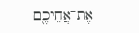אֶת־אֲחֵיכֶ֖ם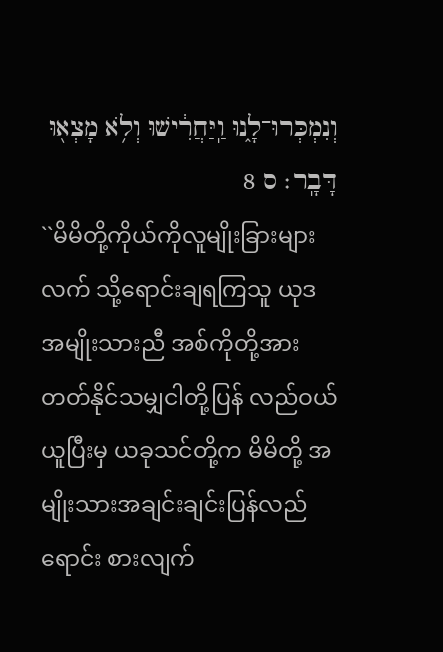וְנִמְכְּרוּ־לָ֑נוּ וַֽיַּחֲרִ֔ישׁוּ וְלֹ֥א מָצְא֖וּ דָּבָֽר׃ ס 8
``မိမိတို့ကိုယ်ကိုလူမျိုးခြားများလက် သို့ရောင်းချရကြသူ ယုဒအမျိုးသားညီ အစ်ကိုတို့အားတတ်နိုင်သမျှငါတို့ပြန် လည်ဝယ်ယူပြီးမှ ယခုသင်တို့က မိမိတို့ အမျိုးသားအချင်းချင်းပြန်လည်ရောင်း စားလျက်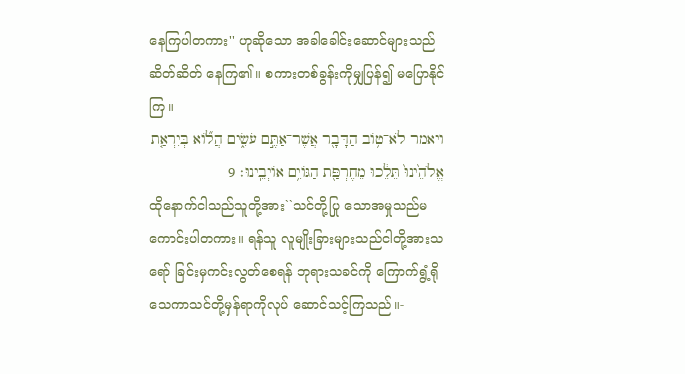နေကြပါတကား'' ဟုဆိုသော အခါခေါင်းဆောင်များသည်ဆိတ်ဆိတ် နေကြ၏။ စကားတစ်ခွန်းကိုမျှပြန်၍ မပြောနိုင်ကြ။
ויאמר לֹא־ט֥וֹב הַדָּבָ֖ר אֲשֶׁר־אַתֶּ֣ם עֹשִׂ֑ים הֲל֞וֹא בְּיִרְאַ֤ת אֱלֹהֵ֙ינוּ֙ תֵּלֵ֔כוּ מֵחֶרְפַּ֖ת הַגּוֹיִ֥ם אוֹיְבֵֽינוּ׃ 9
ထိုနောက်ငါသည်သူတို့အား``သင်တို့ပြု သောအမှုသည်မကောင်းပါတကား။ ရန်သူ လူမျိုးခြားများသည်ငါတို့အားသရော် ခြင်းမှကင်းလွတ်စေရန် ဘုရားသခင်ကို ကြောက်ရွံ့ရိုသေကာသင်တို့မှန်ရာကိုလုပ် ဆောင်သင့်ကြသည်။-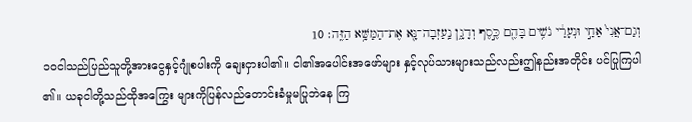וְגַם־אֲנִי֙ אַחַ֣י וּנְעָרַ֔י נֹשִׁ֥ים בָּהֶ֖ם כֶּ֣סֶף וְדָגָ֑ן נַֽעַזְבָה־נָּ֖א אֶת־הַמַּשָּׁ֥א הַזֶּֽה׃ 10
၁၀ငါသည်ပြည်သူတို့အားငွေနှင့်ဂျုံစပါးကို ချေးငှားပါ၏။ ငါ၏အပေါင်းအဖော်များ နှင့်လုပ်သားများသည်လည်းဤနည်းအတိုင်း ပင်ပြုကြပါ၏။ ယခုငါတို့သည်ထိုအကြွေး များကိုပြန်လည်တောင်းခံမှုမပြုဘဲနေ ကြ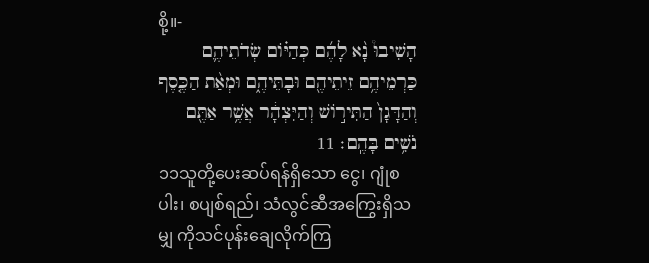စို့။-
הָשִׁיבוּ֩ נָ֨א לָהֶ֜ם כְּהַיּ֗וֹם שְׂדֹתֵיהֶ֛ם כַּרְמֵיהֶ֥ם זֵיתֵיהֶ֖ם וּבָתֵּיהֶ֑ם וּמְאַ֨ת הַכֶּ֤סֶף וְהַדָּגָן֙ הַתִּיר֣וֹשׁ וְהַיִּצְהָ֔ר אֲשֶׁ֥ר אַתֶּ֖ם נֹשִׁ֥ים בָּהֶֽם׃ 11
၁၁သူတို့ပေးဆပ်ရန်ရှိသော ငွေ၊ ဂျုံစပါး၊ စပျစ်ရည်၊ သံလွင်ဆီအကြွေးရှိသမျှ ကိုသင်ပုန်းချေလိုက်ကြ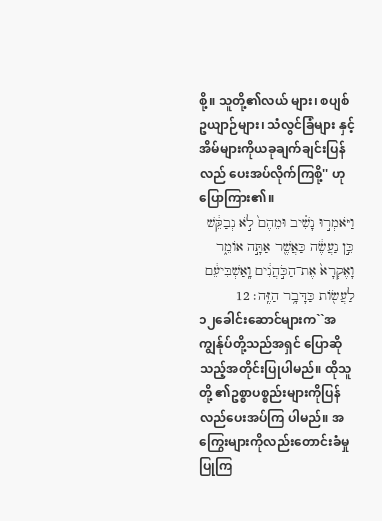စို့။ သူတို့၏လယ် များ၊ စပျစ်ဥယျာဉ်များ၊ သံလွင်ခြံများ နှင့်အိမ်များကိုယခုချက်ချင်းပြန်လည် ပေးအပ်လိုက်ကြစို့'' ဟုပြောကြား၏။
וַיֹּאמְר֣וּ נָשִׁ֗יב וּמֵהֶם֙ לֹ֣א נְבַקֵּ֔שׁ כֵּ֣ן נַעֲשֶׂ֔ה כַּאֲשֶׁ֖ר אַתָּ֣ה אוֹמֵ֑ר וָאֶקְרָא֙ אֶת־הַכֹּ֣הֲנִ֔ים וָֽאַשְׁבִּיעֵ֔ם לַעֲשׂ֖וֹת כַּדָּבָ֥ר הַזֶּֽה׃ 12
၁၂ခေါင်းဆောင်များက``အကျွန်ုပ်တို့သည်အရှင် ပြောဆိုသည့်အတိုင်းပြုပါမည်။ ထိုသူတို့ ၏ဥစ္စာပစ္စည်းများကိုပြန်လည်ပေးအပ်ကြ ပါမည်။ အကြွေးများကိုလည်းတောင်းခံမှု ပြုကြ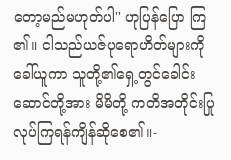တော့မည်မဟုတ်ပါ'' ဟုပြန်ပြော ကြ၏။ ငါသည်ယဇ်ပုရောဟိတ်များကိုခေါ်ယူကာ သူတို့၏ရှေ့တွင်ခေါင်းဆောင်တို့အား မိမိတို့ ကတိအတိုင်းပြုလုပ်ကြရန်ကျိန်ဆိုစေ၏။-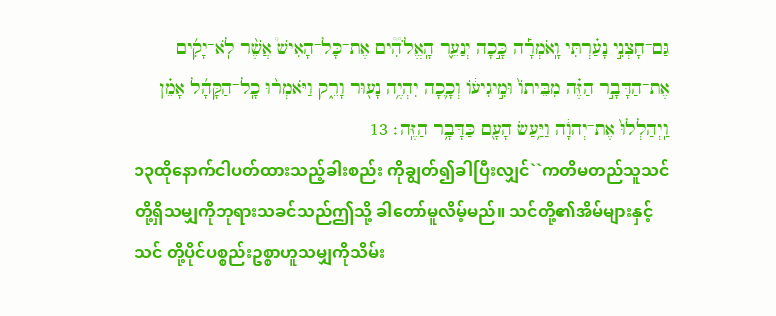גַּם־חָצְנִ֣י נָעַ֗רְתִּי וָֽאֹמְרָ֡ה כָּ֣כָה יְנַעֵ֪ר הָֽאֱלֹהִ֟ים אֶת־כָּל־הָאִישׁ֩ אֲשֶׁ֨ר לֹֽא־יָקִ֜ים אֶת־הַדָּבָ֣ר הַזֶּ֗ה מִבֵּיתוֹ֙ וּמִ֣יגִיע֔וֹ וְכָ֛כָה יִהְיֶ֥ה נָע֖וּר וָרֵ֑ק וַיֹּאמְר֨וּ כָֽל־הַקָּהָ֜ל אָמֵ֗ן וַֽיְהַלְלוּ֙ אֶת־יְהוָ֔ה וַיַּ֥עַשׂ הָעָ֖ם כַּדָּבָ֥ר הַזֶּֽה׃ 13
၁၃ထိုနောက်ငါပတ်ထားသည့်ခါးစည်း ကိုချွတ်၍ခါပြီးလျှင်``ကတိမတည်သူသင် တို့ရှိသမျှကိုဘုရားသခင်သည်ဤသို့ ခါတော်မူလိမ့်မည်။ သင်တို့၏အိမ်များနှင့်သင် တို့ပိုင်ပစ္စည်းဥစ္စာဟူသမျှကိုသိမ်း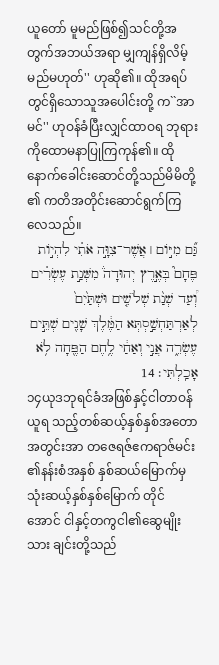ယူတော် မူမည်ဖြစ်၍သင်တို့အတွက်အဘယ်အရာ မျှကျန်ရှိလိမ့်မည်မဟုတ်'' ဟုဆို၏။ ထိုအရပ်တွင်ရှိသောသူအပေါင်းတို့ က``အာမင်'' ဟုဝန်ခံပြီးလျှင်ထာဝရ ဘုရားကိုထောမနာပြုကြကုန်၏။ ထို နောက်ခေါင်းဆောင်တို့သည်မိမိတို့၏ ကတိအတိုင်းဆောင်ရွက်ကြလေသည်။
גַּ֞ם מִיּ֣וֹם ׀ אֲשֶׁר־צִוָּ֣ה אֹתִ֗י לִהְי֣וֹת פֶּחָם֮ בְּאֶ֣רֶץ יְהוּדָה֒ מִשְּׁנַ֣ת עֶשְׂרִ֗ים וְ֠עַד שְׁנַ֨ת שְׁלֹשִׁ֤ים וּשְׁתַּ֙יִם֙ לְאַרְתַּחְשַׁ֣סְתְּא הַמֶּ֔לֶךְ שָׁנִ֖ים שְׁתֵּ֣ים עֶשְׂרֵ֑ה אֲנִ֣י וְאַחַ֔י לֶ֥חֶם הַפֶּ֖חָה לֹ֥א אָכַֽלְתִּי׃ 14
၁၄ယုဒဘုရင်ခံအဖြစ်နှင့်ငါတာဝန်ယူရ သည့်တစ်ဆယ့်နှစ်နှစ်အတောအတွင်းအာ တဇေရဇ်ဧကရာဇ်မင်း၏နန်းစံအနှစ် နှစ်ဆယ်မြောက်မှသုံးဆယ့်နှစ်နှစ်မြောက် တိုင်အောင် ငါနှင့်တကွငါ၏ဆွေမျိုးသား ချင်းတို့သည်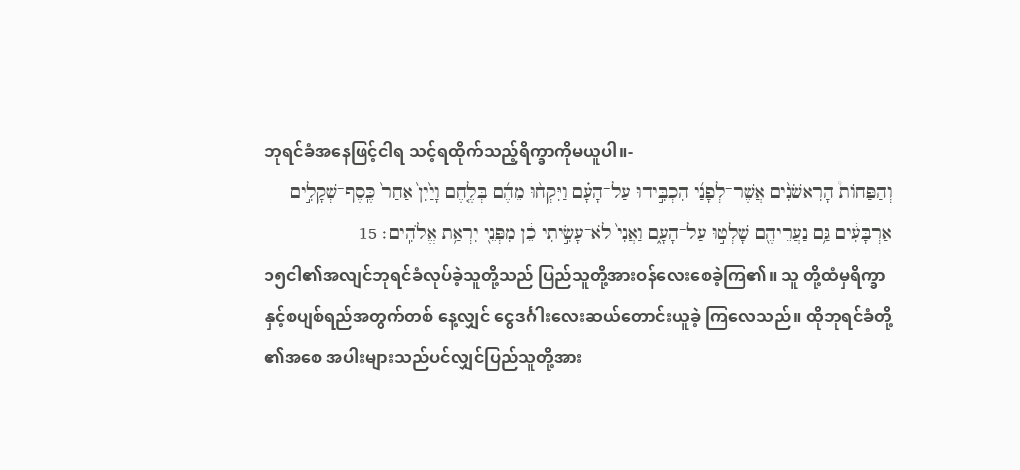ဘုရင်ခံအနေဖြင့်ငါရ သင့်ရထိုက်သည့်ရိက္ခာကိုမယူပါ။-
וְהַפַּחוֹת֩ הָרִאשֹׁנִ֨ים אֲשֶׁר־לְפָנַ֜י הִכְבִּ֣ידוּ עַל־הָעָ֗ם וַיִּקְח֨וּ מֵהֶ֜ם בְּלֶ֤חֶם וָיַ֙יִן֙ אַחַר֙ כֶּֽסֶף־שְׁקָלִ֣ים אַרְבָּעִ֔ים גַּ֥ם נַעֲרֵיהֶ֖ם שָׁלְט֣וּ עַל־הָעָ֑ם וַאֲנִי֙ לֹא־עָשִׂ֣יתִי כֵ֔ן מִפְּנֵ֖י יִרְאַ֥ת אֱלֹהִֽים׃ 15
၁၅ငါ၏အလျင်ဘုရင်ခံလုပ်ခဲ့သူတို့သည် ပြည်သူတို့အားဝန်လေးစေခဲ့ကြ၏။ သူ တို့ထံမှရိက္ခာနှင့်စပျစ်ရည်အတွက်တစ် နေ့လျှင် ငွေဒင်္ဂါးလေးဆယ်တောင်းယူခဲ့ ကြလေသည်။ ထိုဘုရင်ခံတို့၏အစေ အပါးများသည်ပင်လျှင်ပြည်သူတို့အား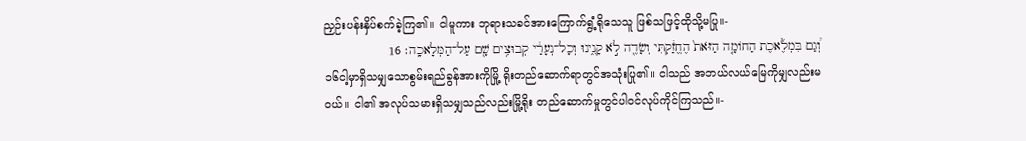ညှဉ်းပန်းနှိပ်စက်ခဲ့ကြ၏။ ငါမူကား ဘုရားသခင်အားကြောက်ရွံ့ရိုသေသူ ဖြစ်သဖြင့်ထိုသို့မပြု။-
וְ֠גַם בִּמְלֶ֜אכֶת הַחוֹמָ֤ה הַזֹּאת֙ הֶחֱזַ֔קְתִּי וְשָׂדֶ֖ה לֹ֣א קָנִ֑ינוּ וְכָל־נְעָרַ֔י קְבוּצִ֥ים שָׁ֖ם עַל־הַמְּלָאכָֽה׃ 16
၁၆ငါ့မှာရှိသမျှသောစွမ်းရည်ခွန်အားကိုမြို့ ရိုးတည်ဆောက်ရာတွင်အသုံးပြု၏။ ငါသည် အဘယ်လယ်မြေကိုမျှလည်းမဝယ်။ ငါ၏ အလုပ်သမားရှိသမျှသည်လည်းမြို့ရိုး တည်ဆောက်မှုတွင်ပါဝင်လုပ်ကိုင်ကြသည်။-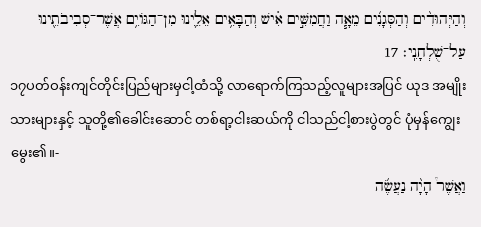וְהַיְּהוּדִ֨ים וְהַסְּגָנִ֜ים מֵאָ֧ה וַחֲמִשִּׁ֣ים אִ֗ישׁ וְהַבָּאִ֥ים אֵלֵ֛ינוּ מִן־הַגּוֹיִ֥ם אֲשֶׁר־סְבִיבֹתֵ֖ינוּ עַל־שֻׁלְחָנִֽי׃ 17
၁၇ပတ်ဝန်းကျင်တိုင်းပြည်များမှငါ့ထံသို့ လာရောက်ကြသည့်လူများအပြင် ယုဒ အမျိုးသားများနှင့် သူတို့၏ခေါင်းဆောင် တစ်ရာ့ငါးဆယ်ကို ငါသည်ငါ့စားပွဲတွင် ပုံမှန်ကျွေးမွေး၏။-
וַאֲשֶׁר֩ הָיָ֨ה נַעֲשֶׂ֜ה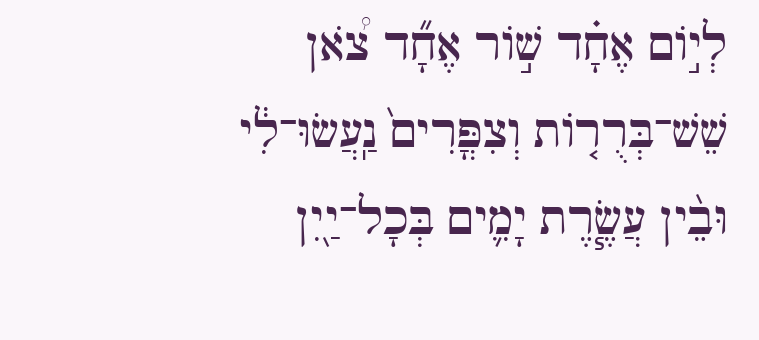לְי֣וֹם אֶחָ֗ד שׁ֣וֹר אֶחָ֞ד צֹ֠אן שֵׁשׁ־בְּרֻר֤וֹת וְצִפֳּרִים֙ נַֽעֲשׂוּ־לִ֔י וּבֵ֨ין עֲשֶׂ֧רֶת יָמִ֛ים בְּכָל־יַ֖יִן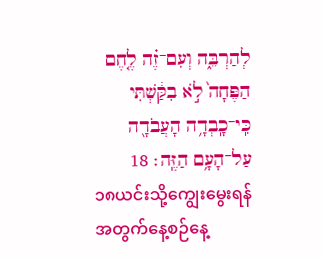לְהַרְבֵּ֑ה וְעִם־זֶ֗ה לֶ֤חֶם הַפֶּחָה֙ לֹ֣א בִקַּ֔שְׁתִּי כִּֽי־כָֽבְדָ֥ה הָעֲבֹדָ֖ה עַל־הָעָ֥ם הַזֶּֽה׃ 18
၁၈ယင်းသို့ကျွေးမွေးရန်အတွက်နေ့စဉ်နေ့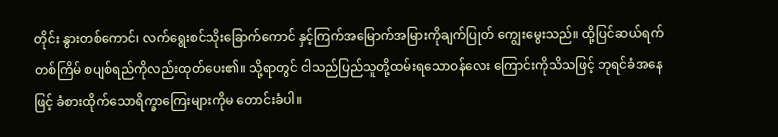တိုင်း နွားတစ်ကောင်၊ လက်ရွေးစင်သိုးခြောက်ကောင် နှင့်ကြက်အမြောက်အမြားကိုချက်ပြုတ် ကျွေးမွေးသည်။ ထို့ပြင်ဆယ်ရက်တစ်ကြိမ် စပျစ်ရည်ကိုလည်းထုတ်ပေး၏။ သို့ရာတွင် ငါသည်ပြည်သူတို့ထမ်းရသောဝန်လေး ကြောင်းကိုသိသဖြင့် ဘုရင်ခံအနေဖြင့် ခံစားထိုက်သောရိက္ခာကြေးများကိုမ တောင်းခံပါ။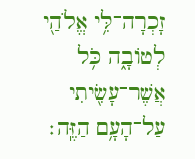זָכְרָה־לִּ֥י אֱלֹהַ֖י לְטוֹבָ֑ה כֹּ֥ל אֲשֶׁר־עָשִׂ֖יתִי עַל־הָעָ֥ם הַזֶּֽה׃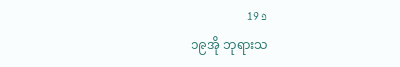פ 19
၁၉အို ဘုရားသ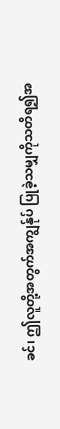ခင်၊ ဤလူတို့အတွက်အကျွန်ုပ် ပြုခဲ့သမျှကိုသတိရ၍အ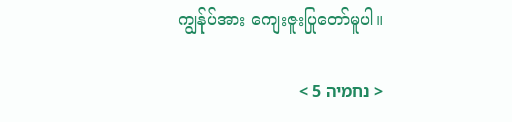ကျွန်ုပ်အား ကျေးဇူးပြုတော်မူပါ။

< נחמיה 5 >